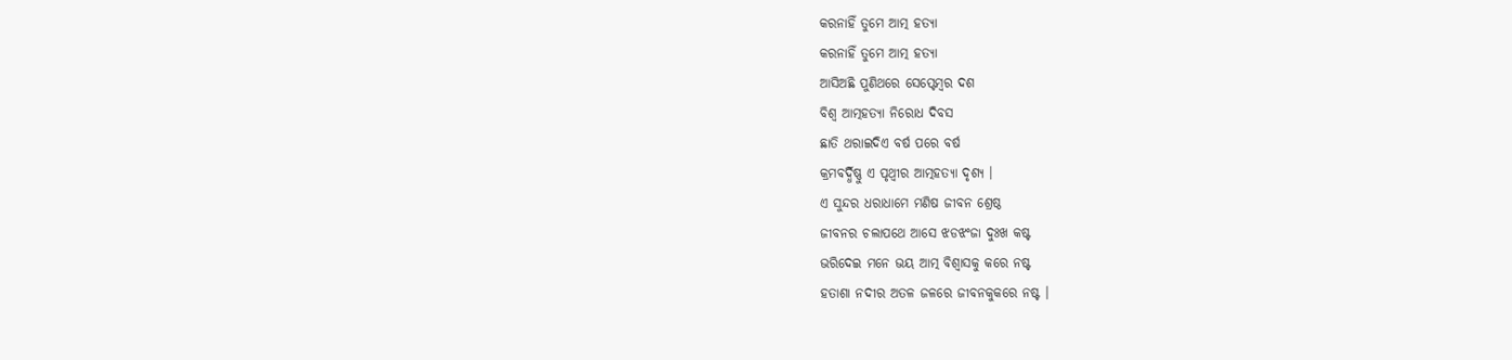କରନାହିଁ ତୁମେ ଆତ୍ମ ହତ୍ୟା
କରନାହିଁ ତୁମେ ଆତ୍ମ ହତ୍ୟା
ଆସିଅଛି ପୁଣିଥରେ ସେପ୍ଟେମ୍ବର ଦଶ
ବିଶ୍ବ ଆତ୍ମହତ୍ୟା ନିରୋଧ ଦିବସ
ଛାତି ଥରାଇଦିଏ ବର୍ଷ ପରେ ବର୍ଷ
କ୍ରମବର୍ଦ୍ଧିଷ୍ଣୁ ଏ ପୃଥ୍ବୀର ଆତ୍ମହତ୍ୟା ଦୃଶ୍ୟ ।
ଏ ସୁନ୍ଦର ଧରାଧାମେ ମଣିଷ ଜୀବନ ଶ୍ରେଷ୍ଠ
ଜୀବନର ଚଲାପଥେ ଆସେ ଝଡଝଂଜା ଦୁଃଖ କଷ୍ଟ
ଭରିଦେଇ ମନେ ଭୟ ଆତ୍ମ ବିଶ୍ବାସକୁ କରେ ନଷ୍ଟ
ହତାଶା ନଦୀର ଅତଳ ଜଳରେ ଜୀବନକୁକରେ ନଷ୍ଟ ।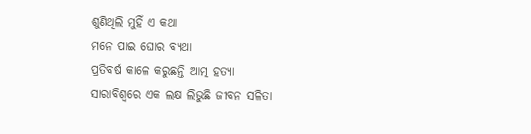ଶୁଣିଥିଲି ମୁହିଁ ଏ କଥା
ମନେ ପାଇ ଘୋର ବ୍ୟଥା
ପ୍ରତିବର୍ଷ କାଳେ କରୁଛନ୍ତି ଆତ୍ମ ହତ୍ୟା
ସାରାବିଶ୍ବରେ ଏକ ଲକ୍ଷ ଲିଭୁଛି ଜୀବନ ସଳିତା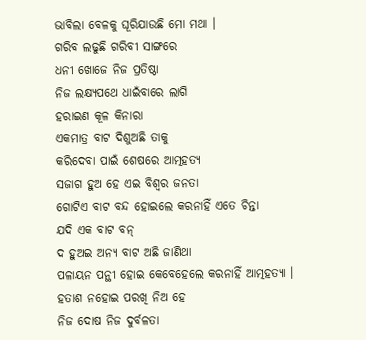ଭାବିଲା ବେଳକୁ ଘୂରିଯାଉଛି ମୋ ମଥା ।
ଗରିବ ଲଢୁଛି ଗରିବୀ ସାଙ୍ଗରେ
ଧନୀ ଖୋଜେ ନିଜ ପ୍ରତିଷ୍ଠା
ନିଜ ଲକ୍ଷ୍ୟପଥେ ଧାଇଁବାରେ ଲାଗି
ହରାଇଣ କୂଳ କିନାରା
ଏକମାତ୍ର ବାଟ ଦିଶୁଅଛି ତାକୁ
କରିଦେବା ପାଇଁ ଶେଷରେ ଆତ୍ମହତ୍ୟ
ସଜାଗ ହୁଅ ହେ ଏଇ ବିଶ୍ବର ଜନତା
ଗୋଟିଏ ବାଟ ବନ୍ଦ ହୋଇଲେ କରନାହିଁ ଏତେ ଚିନ୍ତା
ଯଦି ଏକ ବାଟ ବନ୍
ଦ ହୁଅଇ ଅନ୍ୟ ବାଟ ଅଛି ଜାଣିଥା
ପଳାୟନ ପନ୍ଥୀ ହୋଇ କେବେହେଲେ କରନାହିଁ ଆତ୍ମହତ୍ୟା ।
ହତାଶ ନହୋଇ ପରଖି ନିଅ ହେ
ନିଜ ଦୋଷ ନିଜ ଦୁର୍ବଳତା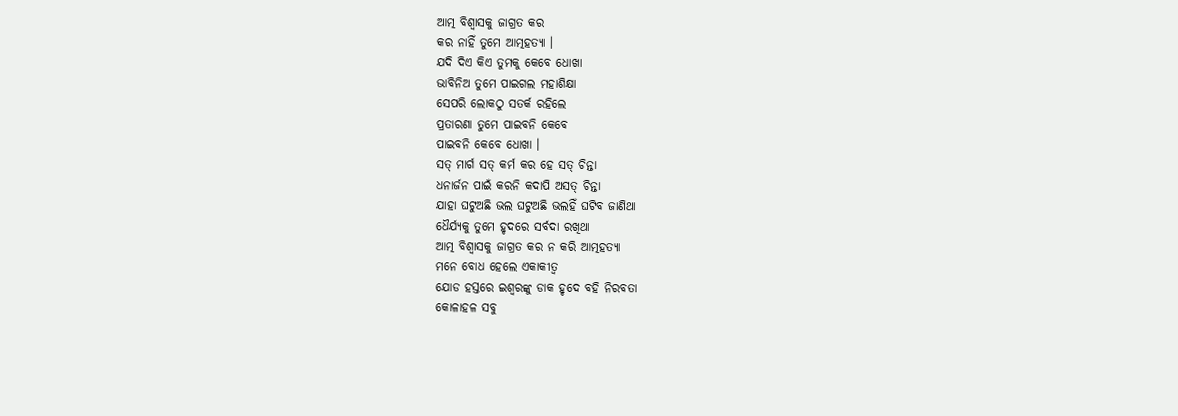ଆତ୍ମ ବିଶ୍ବାସକୁ ଜାଗ୍ରତ କର
କର ନାହିଁ ତୁମେ ଆତ୍ମହତ୍ୟା ।
ଯଦି ଦିଏ କିଏ ତୁମକୁ କେବେ ଧୋଖା
ଭାବିନିଅ ତୁମେ ପାଇଗଲ ମହାଶିକ୍ଷା
ସେପରି ଲୋକଠୁ ସତର୍କ ରହିଲେ
ପ୍ରତାରଣା ତୁମେ ପାଇବନି କେବେ
ପାଇବନି କେବେ ଧୋଖା ।
ସତ୍ ମାର୍ଗ ସତ୍ କର୍ମ କର ହେ ସତ୍ ଚିନ୍ତା
ଧନାର୍ଜନ ପାଇଁ କରନି କଦାପି ଅସତ୍ ଚିନ୍ତା
ଯାହା ଘଟୁଅଛି ଭଲ ଘଟୁଅଛି ଭଲହିଁ ଘଟିବ ଜାଣିଥା
ଧୈର୍ଯ୍ୟକୁ ତୁମେ ହୃଦରେ ସର୍ବଦା ରଖିଥା
ଆତ୍ମ ବିଶ୍ବାସକୁ ଜାଗ୍ରତ କର ନ କରି ଆତ୍ମହତ୍ୟା
ମନେ ବୋଧ ହେଲେ ଏକାକୀତ୍ବ
ଯୋଡ ହସ୍ତରେ ଇଶ୍ବରଙ୍କୁ ଡାକ ହୃଦେ ବହି ନିରବତା
କୋଳାହଳ ସବୁ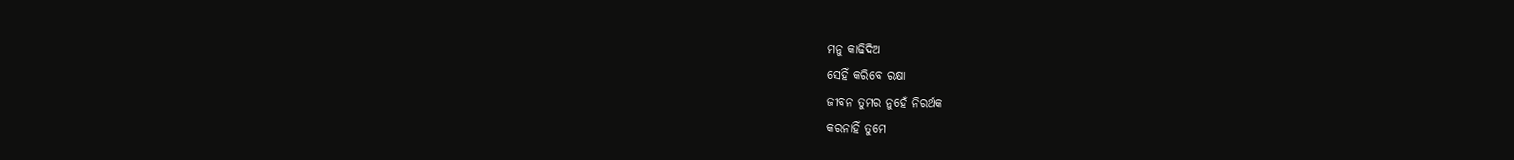ମନୁ କାଢିଦିଅ
ସେହିଁ କରିବେ ରକ୍ଷା
ଜୀବନ ତୁମର ନୁହେଁ ନିରର୍ଥକ
କରନାହିଁ ତୁମେ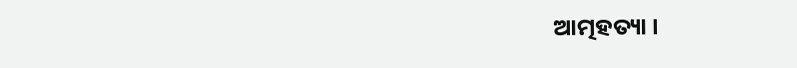ଆତ୍ମହତ୍ୟା ।